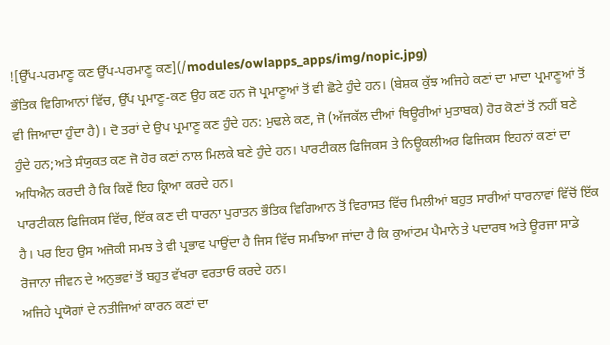![ਉੱਪ-ਪਰਮਾਣੂ ਕਣ ਉੱਪ-ਪਰਮਾਣੂ ਕਣ](/modules/owlapps_apps/img/nopic.jpg)
ਭੌਤਿਕ ਵਿਗਿਆਨਾਂ ਵਿੱਚ, ਉੱਪ ਪ੍ਰਮਾਣੂ-ਕਣ ਉਹ ਕਣ ਹਨ ਜੋ ਪ੍ਰਮਾਣੂਆਂ ਤੋਂ ਵੀ ਛੋਟੇ ਹੁੰਦੇ ਹਨ। (ਬੇਸ਼ਕ ਕੁੱਝ ਅਜਿਹੇ ਕਣਾਂ ਦਾ ਮਾਦਾ ਪ੍ਰਮਾਣੂਆਂ ਤੋਂ ਵੀ ਜਿਆਦਾ ਹੁੰਦਾ ਹੈ)। ਦੋ ਤਰਾਂ ਦੇ ਉਪ ਪ੍ਰਮਾਣੂ ਕਣ ਹੁੰਦੇ ਹਨ: ਮੁਢਲੇ ਕਣ, ਜੋ (ਅੱਜਕੱਲ ਦੀਆਂ ਥਿਊਰੀਆਂ ਮੁਤਾਬਕ) ਹੋਰ ਕੋਣਾਂ ਤੋਂ ਨਹੀਂ ਬਣੇ ਹੁੰਦੇ ਹਨ;ਅਤੇ ਸੰਯੁਕਤ ਕਣ ਜੋ ਹੋਰ ਕਣਾਂ ਨਾਲ ਮਿਲਕੇ ਬਣੇ ਹੁੰਦੇ ਹਨ। ਪਾਰਟੀਕਲ ਫਿਜਿਕਸ ਤੇ ਨਿਊਕਲੀਅਰ ਫਿਜਿਕਸ ਇਹਨਾਂ ਕਣਾਂ ਦਾ ਅਧਿਐਨ ਕਰਦੀ ਹੈ ਕਿ ਕਿਵੇਂ ਇਹ ਕ੍ਰਿਆ ਕਰਦੇ ਹਨ।
ਪਾਰਟੀਕਲ ਫਿਜਿਕਸ ਵਿੱਚ, ਇੱਕ ਕਣ ਦੀ ਧਾਰਨਾ ਪੁਰਾਤਨ ਭੌਤਿਕ ਵਿਗਿਆਨ ਤੋਂ ਵਿਰਾਸਤ ਵਿੱਚ ਮਿਲੀਆਂ ਬਹੁਤ ਸਾਰੀਆਂ ਧਾਰਨਾਵਾਂ ਵਿੱਚੋਂ ਇੱਕ ਹੈ। ਪਰ ਇਹ ਉਸ ਅਜੋਕੀ ਸਮਝ ਤੇ ਵੀ ਪ੍ਰਭਾਵ ਪਾਉਂਦਾ ਹੈ ਜਿਸ ਵਿੱਚ ਸਮਝਿਆ ਜਾਂਦਾ ਹੈ ਕਿ ਕੁਆਂਟਮ ਪੈਮਾਨੇ ਤੇ ਪਦਾਰਥ ਅਤੇ ਊਰਜਾ ਸਾਡੇ ਰੋਜਾਨਾ ਜੀਵਨ ਦੇ ਅਨੁਭਵਾਂ ਤੋਂ ਬਹੁਤ ਵੱਖਰਾ ਵਰਤਾਓ ਕਰਦੇ ਹਨ।
ਅਜਿਹੇ ਪ੍ਰਯੋਗਾਂ ਦੇ ਨਤੀਜਿਆਂ ਕਾਰਨ ਕਣਾਂ ਦਾ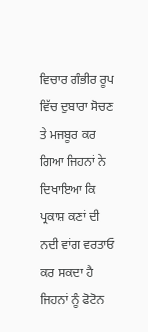ਵਿਚਾਰ ਗੰਭੀਰ ਰੂਪ ਵਿੱਚ ਦੁਬਾਰਾ ਸੋਚਣ ਤੇ ਮਜਬੂਰ ਕਰ ਗਿਆ ਜਿਹਨਾਂ ਨੇ ਦਿਖਾਇਆ ਕਿ ਪ੍ਰਕਾਸ਼ ਕਣਾਂ ਦੀ ਨਦੀ ਵਾਂਗ ਵਰਤਾਓ ਕਰ ਸਕਦਾ ਹੈ ਜਿਹਨਾਂ ਨੂੰ ਫੋਟੋਨ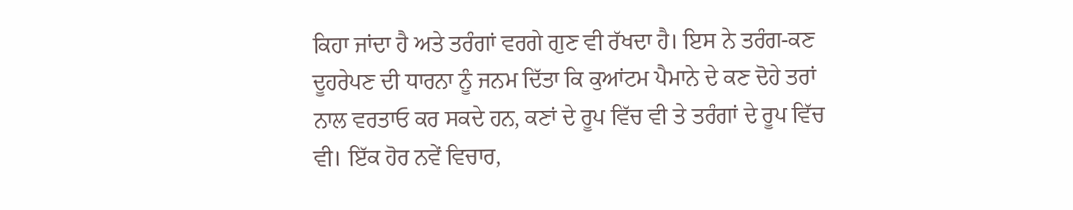ਕਿਹਾ ਜਾਂਦਾ ਹੈ ਅਤੇ ਤਰੰਗਾਂ ਵਰਗੇ ਗੁਣ ਵੀ ਰੱਖਦਾ ਹੈ। ਇਸ ਨੇ ਤਰੰਗ-ਕਣ ਦੂਹਰੇਪਣ ਦੀ ਧਾਰਨਾ ਨੂੰ ਜਨਮ ਦਿੱਤਾ ਕਿ ਕੁਆਂਟਮ ਪੈਮਾਨੇ ਦੇ ਕਣ ਦੋਹੇ ਤਰਾਂ ਨਾਲ ਵਰਤਾਓ ਕਰ ਸਕਦੇ ਹਨ, ਕਣਾਂ ਦੇ ਰੂਪ ਵਿੱਚ ਵੀ ਤੇ ਤਰੰਗਾਂ ਦੇ ਰੂਪ ਵਿੱਚ ਵੀ। ਇੱਕ ਹੋਰ ਨਵੇਂ ਵਿਚਾਰ,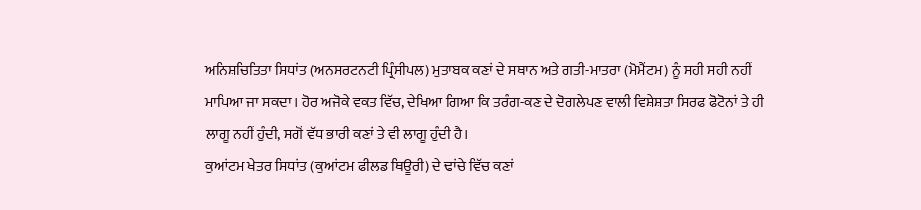ਅਨਿਸ਼ਚਿਤਿਤਾ ਸਿਧਾਂਤ (ਅਨਸਰਟਨਟੀ ਪ੍ਰਿੰਸੀਪਲ) ਮੁਤਾਬਕ ਕਣਾਂ ਦੇ ਸਥਾਨ ਅਤੇ ਗਤੀ-ਮਾਤਰਾ (ਮੋਮੈਂਟਮ) ਨੂੰ ਸਹੀ ਸਹੀ ਨਹੀਂ ਮਾਪਿਆ ਜਾ ਸਕਦਾ। ਹੋਰ ਅਜੋਕੇ ਵਕਤ ਵਿੱਚ, ਦੇਖਿਆ ਗਿਆ ਕਿ ਤਰੰਗ-ਕਣ ਦੇ ਦੋਗਲੇਪਣ ਵਾਲੀ ਵਿਸ਼ੇਸ਼ਤਾ ਸਿਰਫ ਫੋਟੋਨਾਂ ਤੇ ਹੀ ਲਾਗੂ ਨਹੀਂ ਹੁੰਦੀ, ਸਗੋਂ ਵੱਧ ਭਾਰੀ ਕਣਾਂ ਤੇ ਵੀ ਲਾਗੂ ਹੁੰਦੀ ਹੈ।
ਕੁਆਂਟਮ ਖੇਤਰ ਸਿਧਾਂਤ (ਕੁਆਂਟਮ ਫੀਲਡ ਥਿਊਰੀ) ਦੇ ਢਾਂਚੇ ਵਿੱਚ ਕਣਾਂ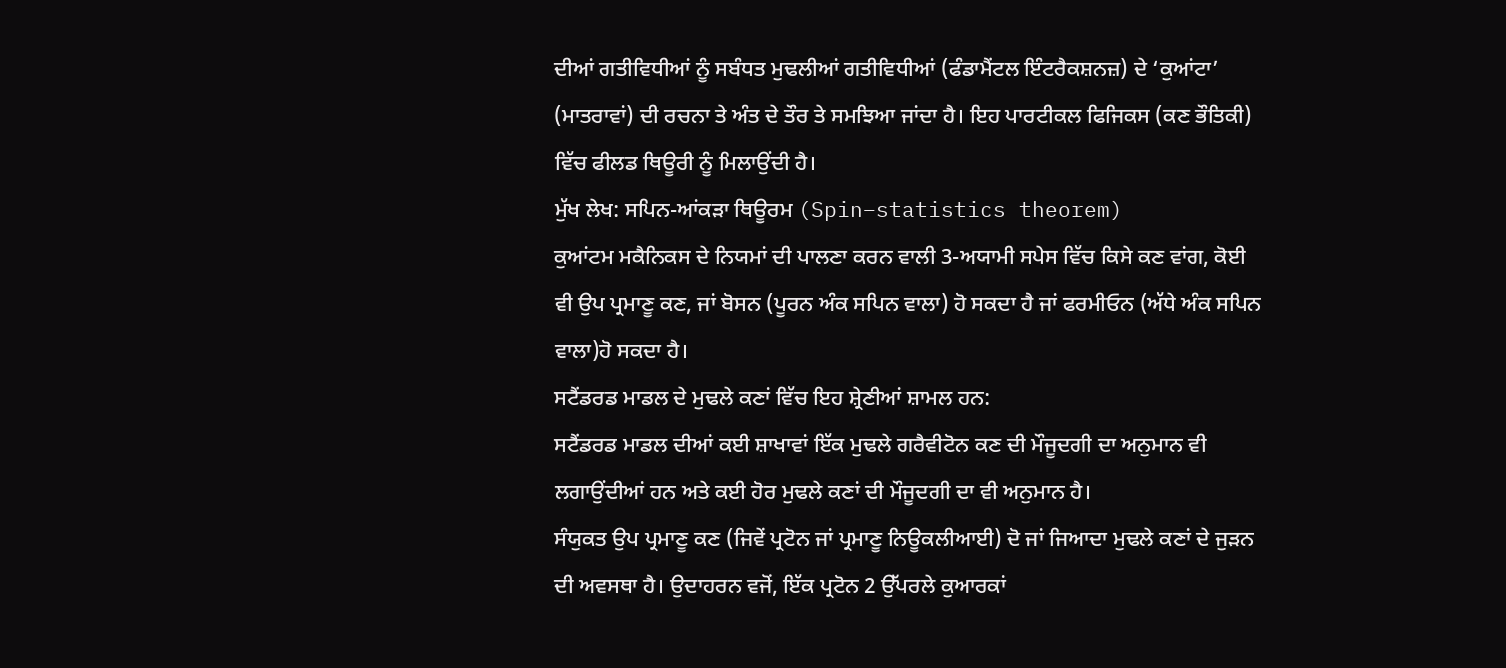ਦੀਆਂ ਗਤੀਵਿਧੀਆਂ ਨੂੰ ਸਬੰਧਤ ਮੁਢਲੀਆਂ ਗਤੀਵਿਧੀਆਂ (ਫੰਡਾਮੈਂਟਲ ਇੰਟਰੈਕਸ਼ਨਜ਼) ਦੇ ‘ਕੁਆਂਟਾ’ (ਮਾਤਰਾਵਾਂ) ਦੀ ਰਚਨਾ ਤੇ ਅੰਤ ਦੇ ਤੌਰ ਤੇ ਸਮਝਿਆ ਜਾਂਦਾ ਹੈ। ਇਹ ਪਾਰਟੀਕਲ ਫਿਜਿਕਸ (ਕਣ ਭੌਤਿਕੀ) ਵਿੱਚ ਫੀਲਡ ਥਿਊਰੀ ਨੂੰ ਮਿਲਾਉਂਦੀ ਹੈ।
ਮੁੱਖ ਲੇਖ: ਸਪਿਨ-ਆਂਕੜਾ ਥਿਊਰਮ (Spin–statistics theorem)
ਕੁਆਂਟਮ ਮਕੈਨਿਕਸ ਦੇ ਨਿਯਮਾਂ ਦੀ ਪਾਲਣਾ ਕਰਨ ਵਾਲੀ 3-ਅਯਾਮੀ ਸਪੇਸ ਵਿੱਚ ਕਿਸੇ ਕਣ ਵਾਂਗ, ਕੋਈ ਵੀ ਉਪ ਪ੍ਰਮਾਣੂ ਕਣ, ਜਾਂ ਬੋਸਨ (ਪੂਰਨ ਅੰਕ ਸਪਿਨ ਵਾਲਾ) ਹੋ ਸਕਦਾ ਹੈ ਜਾਂ ਫਰਮੀਓਨ (ਅੱਧੇ ਅੰਕ ਸਪਿਨ ਵਾਲਾ)ਹੋ ਸਕਦਾ ਹੈ।
ਸਟੈਂਡਰਡ ਮਾਡਲ ਦੇ ਮੁਢਲੇ ਕਣਾਂ ਵਿੱਚ ਇਹ ਸ਼੍ਰੇਣੀਆਂ ਸ਼ਾਮਲ ਹਨ:
ਸਟੈਂਡਰਡ ਮਾਡਲ ਦੀਆਂ ਕਈ ਸ਼ਾਖਾਵਾਂ ਇੱਕ ਮੁਢਲੇ ਗਰੈਵੀਟੋਨ ਕਣ ਦੀ ਮੌਜੂਦਗੀ ਦਾ ਅਨੁਮਾਨ ਵੀ ਲਗਾਉਂਦੀਆਂ ਹਨ ਅਤੇ ਕਈ ਹੋਰ ਮੁਢਲੇ ਕਣਾਂ ਦੀ ਮੌਜੂਦਗੀ ਦਾ ਵੀ ਅਨੁਮਾਨ ਹੈ।
ਸੰਯੁਕਤ ਉਪ ਪ੍ਰਮਾਣੂ ਕਣ (ਜਿਵੇਂ ਪ੍ਰਟੋਨ ਜਾਂ ਪ੍ਰਮਾਣੂ ਨਿਊਕਲੀਆਈ) ਦੋ ਜਾਂ ਜਿਆਦਾ ਮੁਢਲੇ ਕਣਾਂ ਦੇ ਜੁੜਨ ਦੀ ਅਵਸਥਾ ਹੈ। ਉਦਾਹਰਨ ਵਜੋਂ, ਇੱਕ ਪ੍ਰਟੋਨ 2 ਉੱਪਰਲੇ ਕੁਆਰਕਾਂ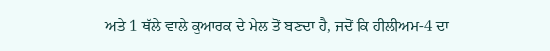ਅਤੇ 1 ਥੱਲੇ ਵਾਲੇ ਕੁਆਰਕ ਦੇ ਮੇਲ ਤੋਂ ਬਣਦਾ ਹੈ, ਜਦੋਂ ਕਿ ਹੀਲੀਅਮ-4 ਦਾ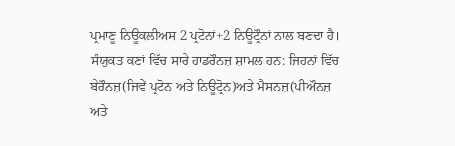ਪ੍ਰਮਾਣੂ ਨਿਊਕਲੀਅਸ 2 ਪ੍ਰਟੋਨਾਂ+2 ਨਿਊਟ੍ਰੌਨਾਂ ਨਾਲ ਬਣਦਾ ਹੈ। ਸੰਯੁਕਤ ਕਣਾਂ ਵਿੱਚ ਸਾਰੇ ਹਾਡਰੌਨਜ਼ ਸ਼ਾਮਲ ਹਨ: ਜਿਹਨਾਂ ਵਿੱਚ ਬੇਰੌਨਜ਼(ਜਿਵੇਂ ਪ੍ਰਟੋਨ ਅਤੇ ਨਿਊਟ੍ਰੋਨ)ਅਤੇ ਮੈਸਨਜ਼(ਪੀਔਨਜ਼ ਅਤੇ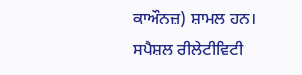ਕਾਔਨਜ਼) ਸ਼ਾਮਲ ਹਨ।
ਸਪੈਸ਼ਲ ਰੀਲੇਟੀਵਿਟੀ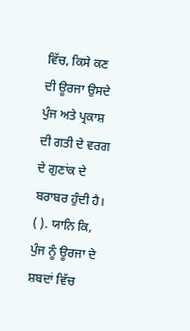ਵਿੱਚ, ਕਿਸੇ ਕਣ ਦੀ ਊਰਜਾ ਉਸਦੇ ਪੁੰਜ ਅਤੇ ਪ੍ਰਕਾਸ਼ ਦੀ ਗਤੀ ਦੇ ਵਰਗ ਦੇ ਗੁਣਾਂਕ ਦੇ ਬਰਾਬਰ ਹੁੰਦੀ ਹੈ। ( ). ਯਾਨਿ ਕਿ, ਪੁੰਜ ਨੂੰ ਊਰਜਾ ਦੇ ਸ਼ਬਦਾਂ ਵਿੱਚ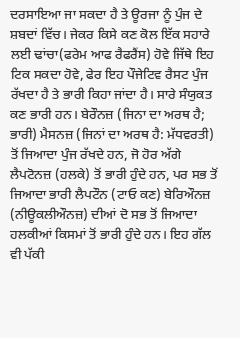ਦਰਸਾਇਆ ਜਾ ਸਕਦਾ ਹੈ ਤੇ ਊਰਜਾ ਨੂੰ ਪੁੰਜ ਦੇ ਸ਼ਬਦਾਂ ਵਿੱਚ। ਜੇਕਰ ਕਿਸੇ ਕਣ ਕੋਲ ਇੱਕ ਸਹਾਰੇ ਲਈ ਢਾਂਚਾ(ਫਰੇਮ ਆਫ ਰੈਫਰੈਂਸ) ਹੋਵੇ ਜਿੱਥੇ ਇਹ ਟਿਕ ਸਕਦਾ ਹੋਵੇ, ਫੇਰ ਇਹ ਪੌਜੇਟਿਵ ਰੈਸਟ ਪੁੰਜ ਰੱਖਦਾ ਹੈ ਤੇ ਭਾਰੀ ਕਿਹਾ ਜਾਂਦਾ ਹੈ। ਸਾਰੇ ਸੰਯੁਕਤ ਕਣ ਭਾਰੀ ਹਨ। ਬੇਰੌਨਜ਼ (ਜਿਨਾ ਦਾ ਅਰਥ ਹੈ; ਭਾਰੀ) ਮੈਸਨਜ਼ (ਜਿਨਾਂ ਦਾ ਅਰਥ ਹੈ: ਮੱਧਵਰਤੀ) ਤੋਂ ਜਿਆਦਾ ਪੁੰਜ ਰੱਖਦੇ ਹਨ, ਜੋ ਹੋਰ ਅੱਗੇ ਲੈਪਟੋਨਜ਼ (ਹਲਕੇ) ਤੋਂ ਭਾਰੀ ਹੁੰਦੇ ਹਨ, ਪਰ ਸਭ ਤੋਂ ਜਿਆਦਾ ਭਾਰੀ ਲੈਪਟੌਨ (ਟਾਓ ਕਣ) ਬੇਰਿਔਨਜ਼ (ਨੀਊਕਲੀਔਨਜ਼) ਦੀਆਂ ਦੋ ਸਭ ਤੋਂ ਜਿਆਦਾ ਹਲਕੀਆਂ ਕਿਸਮਾਂ ਤੋਂ ਭਾਰੀ ਹੁੰਦੇ ਹਨ। ਇਹ ਗੱਲ ਵੀ ਪੱਕੀ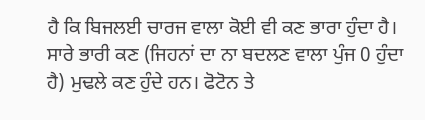ਹੈ ਕਿ ਬਿਜਲਈ ਚਾਰਜ ਵਾਲਾ ਕੋਈ ਵੀ ਕਣ ਭਾਰਾ ਹੁੰਦਾ ਹੈ। ਸਾਰੇ ਭਾਰੀ ਕਣ (ਜਿਹਨਾਂ ਦਾ ਨਾ ਬਦਲਣ ਵਾਲਾ ਪੁੰਜ 0 ਹੁੰਦਾ ਹੈ) ਮੁਢਲੇ ਕਣ ਹੁੰਦੇ ਹਨ। ਫੋਟੋਨ ਤੇ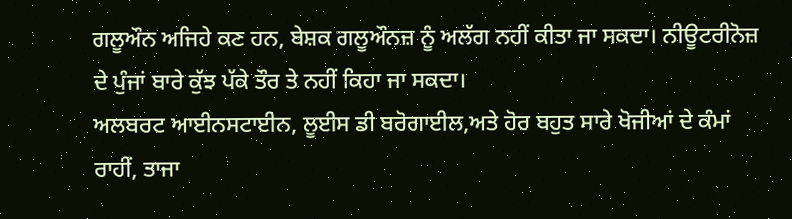ਗਲੂਔਨ ਅਜਿਹੇ ਕਣ ਹਨ, ਬੇਸ਼ਕ ਗਲੂਔਨਜ਼ ਨੂੰ ਅਲੱਗ ਨਹੀਂ ਕੀਤਾ ਜਾ ਸਕਦਾ। ਨੀਊਟਰੀਨੋਜ਼ ਦੇ ਪੁੰਜਾਂ ਬਾਰੇ ਕੁੱਝ ਪੱਕੇ ਤੌਰ ਤੇ ਨਹੀਂ ਕਿਹਾ ਜਾ ਸਕਦਾ।
ਅਲਬਰਟ ਆਈਨਸਟਾਈਨ, ਲੂਈਸ ਡੀ ਬਰੋਗਾਈਲ,ਅਤੇ ਹੋਰ ਬਹੁਤ ਸਾਰੇ ਖੋਜੀਆਂ ਦੇ ਕੰਮਾਂ ਰਾਹੀਂ, ਤਾਜਾ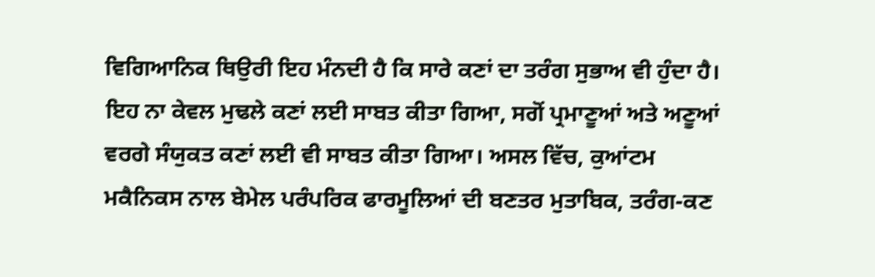ਵਿਗਿਆਨਿਕ ਥਿਉਰੀ ਇਹ ਮੰਨਦੀ ਹੈ ਕਿ ਸਾਰੇ ਕਣਾਂ ਦਾ ਤਰੰਗ ਸੁਭਾਅ ਵੀ ਹੁੰਦਾ ਹੈ। ਇਹ ਨਾ ਕੇਵਲ ਮੁਢਲੇ ਕਣਾਂ ਲਈ ਸਾਬਤ ਕੀਤਾ ਗਿਆ, ਸਗੋਂ ਪ੍ਰਮਾਣੂਆਂ ਅਤੇ ਅਣੂਆਂ ਵਰਗੇ ਸੰਯੁਕਤ ਕਣਾਂ ਲਈ ਵੀ ਸਾਬਤ ਕੀਤਾ ਗਿਆ। ਅਸਲ ਵਿੱਚ, ਕੁਆਂਟਮ ਮਕੈਨਿਕਸ ਨਾਲ ਬੇਮੇਲ ਪਰੰਪਰਿਕ ਫਾਰਮੂਲਿਆਂ ਦੀ ਬਣਤਰ ਮੁਤਾਬਿਕ, ਤਰੰਗ-ਕਣ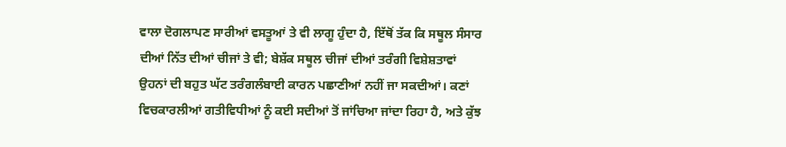ਵਾਲਾ ਦੋਗਲਾਪਣ ਸਾਰੀਆਂ ਵਸਤੂਆਂ ਤੇ ਵੀ ਲਾਗੂ ਹੁੰਦਾ ਹੈ, ਇੱਥੋਂ ਤੱਕ ਕਿ ਸਥੂਲ ਸੰਸਾਰ ਦੀਆਂ ਨਿੱਤ ਦੀਆਂ ਚੀਜਾਂ ਤੇ ਵੀ; ਬੇਸ਼ੱਕ ਸਥੂਲ ਚੀਜਾਂ ਦੀਆਂ ਤਰੰਗੀ ਵਿਸ਼ੇਸ਼ਤਾਵਾਂ ਉਹਨਾਂ ਦੀ ਬਹੁਤ ਘੱਟ ਤਰੰਗਲੰਬਾਈ ਕਾਰਨ ਪਛਾਣੀਆਂ ਨਹੀਂ ਜਾ ਸਕਦੀਆਂ। ਕਣਾਂ ਵਿਚਕਾਰਲੀਆਂ ਗਤੀਵਿਧੀਆਂ ਨੂੰ ਕਈ ਸਦੀਆਂ ਤੋਂ ਜਾਂਚਿਆ ਜਾਂਦਾ ਰਿਹਾ ਹੈ, ਅਤੇ ਕੁੱਝ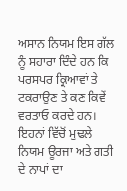ਅਸਾਨ ਨਿਯਮ ਇਸ ਗੱਲ ਨੂੰ ਸਹਾਰਾ ਦਿੰਦੇ ਹਨ ਕਿ ਪਰਸਪਰ ਕ੍ਰਿਆਵਾਂ ਤੇ ਟਕਰਾਉਣ ਤੇ ਕਣ ਕਿਵੇਂ ਵਰਤਾਓ ਕਰਦੇ ਹਨ। ਇਹਨਾਂ ਵਿੱਚੋਂ ਮੁਢਲੇ ਨਿਯਮ ਊਰਜਾ ਅਤੇ ਗਤੀ ਦੇ ਨਾਪਾਂ ਦਾ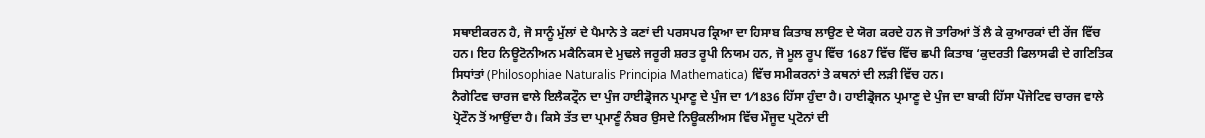ਸਥਾਈਕਰਨ ਹੈ, ਜੋ ਸਾਨੂੰ ਮੁੱਲਾਂ ਦੇ ਪੈਮਾਨੇ ਤੇ ਕਣਾਂ ਦੀ ਪਰਸਪਰ ਕ੍ਰਿਆ ਦਾ ਹਿਸਾਬ ਕਿਤਾਬ ਲਾਉਣ ਦੇ ਯੋਗ ਕਰਦੇ ਹਨ ਜੋ ਤਾਰਿਆਂ ਤੋਂ ਲੈ ਕੇ ਕੁਆਰਕਾਂ ਦੀ ਰੇਂਜ ਵਿੱਚ ਹਨ। ਇਹ ਨਿਊਟੋਨੀਅਨ ਮਕੈਨਿਕਸ ਦੇ ਮੁਢਲੇ ਜਰੂਰੀ ਸ਼ਰਤ ਰੂਪੀ ਨਿਯਮ ਹਨ, ਜੋ ਮੂਲ ਰੂਪ ਵਿੱਚ 1687 ਵਿੱਚ ਵਿੱਚ ਛਪੀ ਕਿਤਾਬ ‘ਕੁਦਰਤੀ ਫਿਲਾਸਫੀ ਦੇ ਗਣਿਤਿਕ ਸਿਧਾਂਤਾਂ (Philosophiae Naturalis Principia Mathematica) ਵਿੱਚ ਸਮੀਕਰਨਾਂ ਤੇ ਕਥਨਾਂ ਦੀ ਲੜੀ ਵਿੱਚ ਹਨ।
ਨੈਗੇਟਿਵ ਚਾਰਜ ਵਾਲੇ ਇਲੈਕਟ੍ਰੌਨ ਦਾ ਪੁੰਜ ਹਾਈਡ੍ਰੋਜਨ ਪ੍ਰਮਾਣੂ ਦੇ ਪੁੰਜ ਦਾ 1⁄1836 ਹਿੱਸਾ ਹੁੰਦਾ ਹੈ। ਹਾਈਡ੍ਰੋਜਨ ਪ੍ਰਮਾਣੂ ਦੇ ਪੁੰਜ ਦਾ ਬਾਕੀ ਹਿੱਸਾ ਪੌਜੇਟਿਵ ਚਾਰਜ ਵਾਲੇ ਪ੍ਰੋਟੌਨ ਤੋਂ ਆਉਂਦਾ ਹੈ। ਕਿਸੇ ਤੱਤ ਦਾ ਪ੍ਰਮਾਣੂੰ ਨੰਬਰ ਉਸਦੇ ਨਿਊਕਲੀਅਸ ਵਿੱਚ ਮੌਜੂਦ ਪ੍ਰਟੋਨਾਂ ਦੀ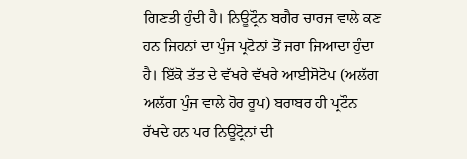ਗਿਣਤੀ ਹੁੰਦੀ ਹੈ। ਨਿਊਟ੍ਰੌਨ ਬਗੈਰ ਚਾਰਜ ਵਾਲੇ ਕਣ ਹਨ ਜਿਹਨਾਂ ਦਾ ਪੁੰਜ ਪ੍ਰਟੋਨਾਂ ਤੋਂ ਜਰਾ ਜਿਆਦਾ ਹੁੰਦਾ ਹੈ। ਇੱਕੋ ਤੱਤ ਦੇ ਵੱਖਰੇ ਵੱਖਰੇ ਆਈਸੋਟੋਪ (ਅਲੱਗ ਅਲੱਗ ਪੁੰਜ ਵਾਲੇ ਹੋਰ ਰੂਪ) ਬਰਾਬਰ ਹੀ ਪ੍ਰਟੌਨ ਰੱਖਦੇ ਹਨ ਪਰ ਨਿਊਟ੍ਰੋਨਾਂ ਦੀ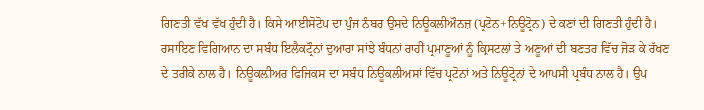ਗਿਣਤੀ ਵੱਖ ਵੱਖ ਹੁੰਦੀ ਹੈ। ਕਿਸੇ ਆਈਸੋਟੋਪ ਦਾ ਪੁੰਜ ਨੰਬਰ ਉਸਦੇ ਨਿਊਕਲੀਔਨਜ਼ (ਪ੍ਰਟੋਨ+ਨਿਊਟ੍ਰੋਨ) ਦੇ ਕਣਾਂ ਦੀ ਗਿਣਤੀ ਹੁੰਦੀ ਹੈ।
ਰਸਾਇਣ ਵਿਗਿਆਨ ਦਾ ਸਬੰਧ ਇਲੈਕਟ੍ਰੌਨਾਂ ਦੁਆਰਾ ਸਾਂਝੇ ਬੰਧਨਾਂ ਰਾਹੀਂ ਪ੍ਰਮਾਣੂਆਂ ਨੂੰ ਕ੍ਰਿਸਟਲਾਂ ਤੇ ਅਣੂਆਂ ਦੀ ਬਣਤਰ ਵਿੱਚ ਜੋੜ ਕੇ ਰੱਖਣ ਦੇ ਤਰੀਕੇ ਨਾਲ ਹੈ। ਨਿਊਕਲ਼ੀਅਰ ਫਿਜਿਕਸ ਦਾ ਸਬੰਧ ਨਿਊਕਲੀਅਸਾਂ ਵਿੱਚ ਪ੍ਰਟੋਨਾਂ ਅਤੇ ਨਿਊਟ੍ਰੋਨਾਂ ਦੇ ਆਪਸੀ ਪ੍ਰਬੰਧ ਨਾਲ ਹੈ। ਉਪ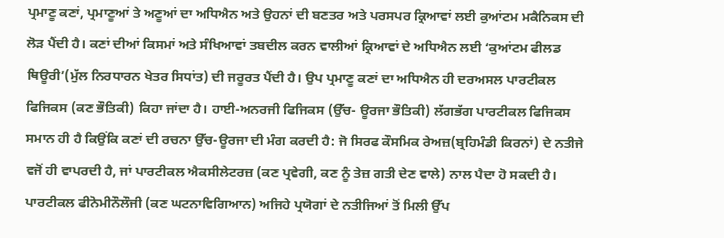ਪ੍ਰਮਾਣੂ ਕਣਾਂ, ਪ੍ਰਮਾਣੂਆਂ ਤੇ ਅਣੂਆਂ ਦਾ ਅਧਿਐਨ ਅਤੇ ਉਹਨਾਂ ਦੀ ਬਣਤਰ ਅਤੇ ਪਰਸਪਰ ਕ੍ਰਿਆਵਾਂ ਲਈ ਕੁਆਂਟਮ ਮਕੈਨਿਕਸ ਦੀ ਲੋੜ ਪੈਂਦੀ ਹੈ। ਕਣਾਂ ਦੀਆਂ ਕਿਸਮਾਂ ਅਤੇ ਸੰਖਿਆਵਾਂ ਤਬਦੀਲ ਕਰਨ ਵਾਲੀਆਂ ਕ੍ਰਿਆਵਾਂ ਦੇ ਅਧਿਐਨ ਲਈ ‘ਕੁਆਂਟਮ ਫੀਲਡ ਥਿਊਰੀ’(ਮੁੱਲ ਨਿਰਧਾਰਨ ਖੇਤਰ ਸਿਧਾਂਤ) ਦੀ ਜਰੂਰਤ ਪੈਂਦੀ ਹੈ। ਉਪ ਪ੍ਰਮਾਣੂ ਕਣਾਂ ਦਾ ਅਧਿਐਨ ਹੀ ਦਰਅਸਲ ਪਾਰਟੀਕਲ ਫਿਜਿਕਸ (ਕਣ ਭੌਤਿਕੀ) ਕਿਹਾ ਜਾਂਦਾ ਹੈ। ਹਾਈ-ਅਨਰਜੀ ਫਿਜਿਕਸ (ਉੱਚ- ਊਰਜਾ ਭੌਤਿਕੀ) ਲੱਗਭੱਗ ਪਾਰਟੀਕਲ ਫਿਜਿਕਸ ਸਮਾਨ ਹੀ ਹੈ ਕਿਉਂਕਿ ਕਣਾਂ ਦੀ ਰਚਨਾ ਉੱਚ-ਊਰਜਾ ਦੀ ਮੰਗ ਕਰਦੀ ਹੈ: ਜੋ ਸਿਰਫ ਕੌਸਮਿਕ ਰੇਅਜ਼(ਬ੍ਰਹਿਮੰਡੀ ਕਿਰਨਾਂ) ਦੇ ਨਤੀਜੇ ਵਜੋਂ ਹੀ ਵਾਪਰਦੀ ਹੈ, ਜਾਂ ਪਾਰਟੀਕਲ ਐਕਸੀਲੇਟਰਜ਼ (ਕਣ ਪ੍ਰਵੇਗੀ, ਕਣ ਨੂੰ ਤੇਜ਼ ਗਤੀ ਦੇਣ ਵਾਲੇ) ਨਾਲ ਪੈਦਾ ਹੋ ਸਕਦੀ ਹੈ। ਪਾਰਟੀਕਲ ਫੀਨੋਮੀਨੌਲੌਜੀ (ਕਣ ਘਟਨਾਵਿਗਿਆਨ) ਅਜਿਹੇ ਪ੍ਰਯੋਗਾਂ ਦੇ ਨਤੀਜਿਆਂ ਤੋਂ ਮਿਲੀ ਉੱਪ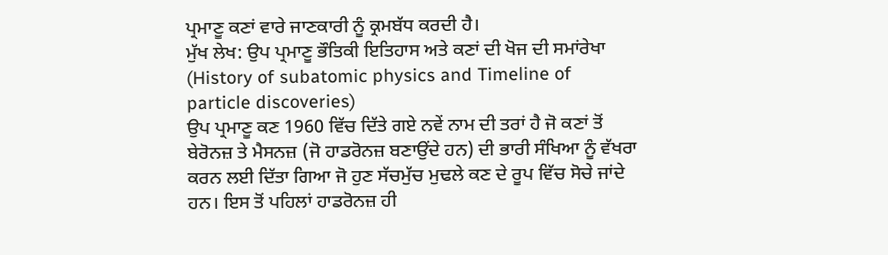ਪ੍ਰਮਾਣੂ ਕਣਾਂ ਵਾਰੇ ਜਾਣਕਾਰੀ ਨੂੰ ਕ੍ਰਮਬੱਧ ਕਰਦੀ ਹੈ।
ਮੁੱਖ ਲੇਖ: ਉਪ ਪ੍ਰਮਾਣੂ ਭੌਤਿਕੀ ਇਤਿਹਾਸ ਅਤੇ ਕਣਾਂ ਦੀ ਖੋਜ ਦੀ ਸਮਾਂਰੇਖਾ (History of subatomic physics and Timeline of particle discoveries)
ਉਪ ਪ੍ਰਮਾਣੂ ਕਣ 1960 ਵਿੱਚ ਦਿੱਤੇ ਗਏ ਨਵੇਂ ਨਾਮ ਦੀ ਤਰਾਂ ਹੈ ਜੋ ਕਣਾਂ ਤੋਂ ਬੇਰੋਨਜ਼ ਤੇ ਮੈਸਨਜ਼ (ਜੋ ਹਾਡਰੋਨਜ਼ ਬਣਾਉਂਦੇ ਹਨ) ਦੀ ਭਾਰੀ ਸੰਖਿਆ ਨੂੰ ਵੱਖਰਾ ਕਰਨ ਲਈ ਦਿੱਤਾ ਗਿਆ ਜੋ ਹੁਣ ਸੱਚਮੁੱਚ ਮੁਢਲੇ ਕਣ ਦੇ ਰੂਪ ਵਿੱਚ ਸੋਚੇ ਜਾਂਦੇ ਹਨ। ਇਸ ਤੋਂ ਪਹਿਲਾਂ ਹਾਡਰੋਨਜ਼ ਹੀ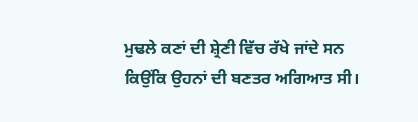ਮੁਢਲੇ ਕਣਾਂ ਦੀ ਸ਼੍ਰੇਣੀ ਵਿੱਚ ਰੱਖੇ ਜਾਂਦੇ ਸਨ ਕਿਉਂਕਿ ਉਹਨਾਂ ਦੀ ਬਣਤਰ ਅਗਿਆਤ ਸੀ।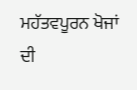ਮਹੱਤਵਪੂਰਨ ਖੋਜਾਂ ਦੀ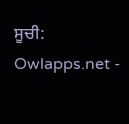ਸੂਚੀ:
Owlapps.net -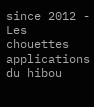since 2012 - Les chouettes applications du hibou